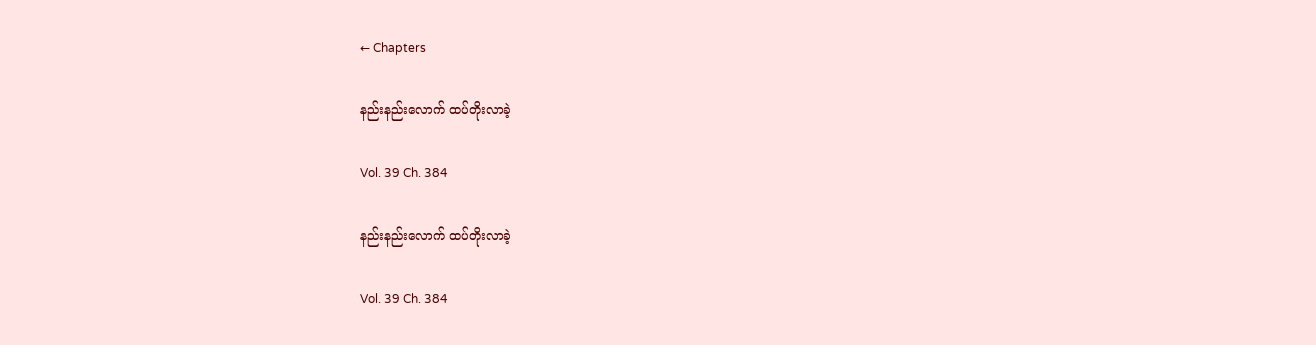← Chapters

နည်းနည်းလောက် ထပ်တိုးလာခဲ့

Vol. 39 Ch. 384

နည်းနည်းလောက် ထပ်တိုးလာခဲ့

Vol. 39 Ch. 384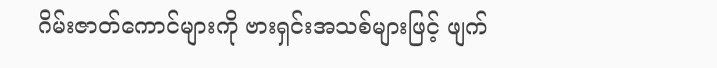ဂိမ်းဇာတ်ကောင်များကို ဗားရှင်းအသစ်များဖြင့် ဖျက်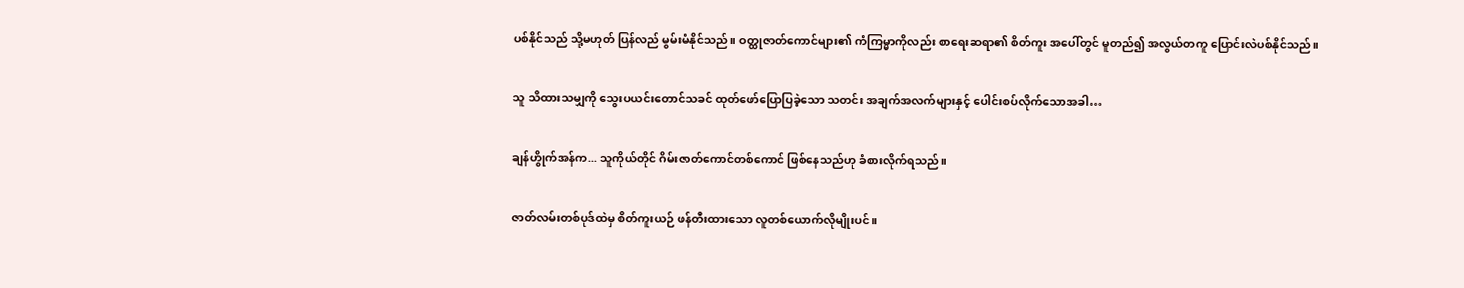ပစ်နိုင်သည် သို့မဟုတ် ပြန်လည် မွမ်းမံနိုင်သည်။ ဝတ္ထုဇာတ်ကောင်များ၏ ကံကြမ္မာကိုလည်း စာရေးဆရာ၏ စိတ်ကူး အပေါ်တွင် မူတည်၍ အလွယ်တကူ ပြောင်းလဲပစ်နိုင်သည်။

သူ သိထားသမျှကို သွေးပယင်းတောင်သခင် ထုတ်ဖော်ပြောပြခဲ့သော သတင်း အချက်အလက်များနှင့် ပေါင်းစပ်လိုက်သောအခါ…

ချန်ဟွိုက်အန်က... သူကိုယ်တိုင် ဂိမ်းဇာတ်ကောင်တစ်ကောင် ဖြစ်နေသည်ဟု ခံစားလိုက်ရသည်။

ဇာတ်လမ်းတစ်ပုဒ်ထဲမှ စိတ်ကူးယဉ် ဖန်တီးထားသော လူတစ်ယောက်လိုမျိုးပင်။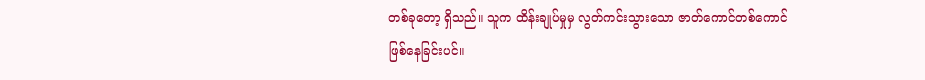တစ်ခုတော့ ရှိသည်။ သူက ထိန်းချုပ်မှုမှ လွတ်ကင်းသွားသော ဇာတ်ကောင်တစ်ကောင် ဖြစ်နေခြင်းပင်။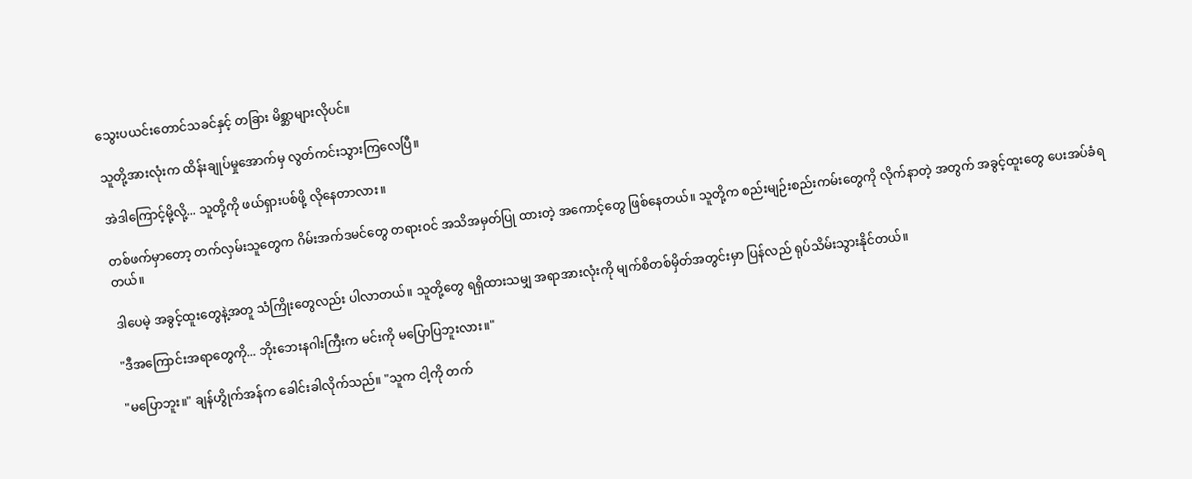သွေးပယင်းတောင်သခင်နှင့် တခြား မိစ္ဆာများလိုပင်။

သူတို့အားလုံးက ထိန်းချုပ်မှုအောက်မှ လွတ်ကင်းသွားကြလေပြီ။

အဲဒါကြောင့်မို့လို့... သူတို့ကို ဖယ်ရှားပစ်ဖို့ လိုနေတာလား။

တစ်ဖက်မှာတော့ တက်လှမ်းသူတွေက ဂိမ်းအက်ဒမင်တွေ တရားဝင် အသိအမှတ်ပြု ထားတဲ့ အကောင့်တွေ ဖြစ်နေတယ်။ သူတို့က စည်းမျဉ်းစည်းကမ်းတွေကို လိုက်နာတဲ့ အတွက် အခွင့်ထူးတွေ ပေးအပ်ခံရတယ်။

ဒါပေမဲ့ အခွင့်ထူးတွေနဲ့အတူ သံကြိုးတွေလည်း ပါလာတယ်။ သူတို့တွေ ရရှိထားသမျှ အရာအားလုံးကို မျက်စိတစ်မှိတ်အတွင်းမှာ ပြန်လည် ရုပ်သိမ်းသွားနိုင်တယ်။

"ဒီအကြောင်းအရာတွေကို... ဘိုးဘေးနဂါးကြီးက မင်းကို မပြောပြဘူးလား။"

"မပြောဘူး။" ချန်ဟွိုက်အန်က ခေါင်းခါလိုက်သည်။ "သူက ငါ့ကို တက်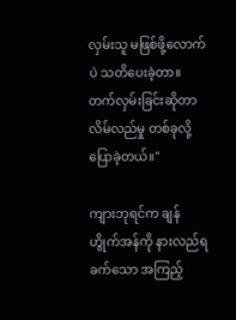လှမ်းသူ မဖြစ်ဖို့လောက်ပဲ သတိပေးခဲ့တာ။ တက်လှမ်းခြင်းဆိုတာ လိမ်လည်မှု တစ်ခုလို့ ပြောခဲ့တယ်။"

ကျားဘုရင်က ချန်ဟွိုက်အန်ကို နားလည်ရခက်သော အကြည့်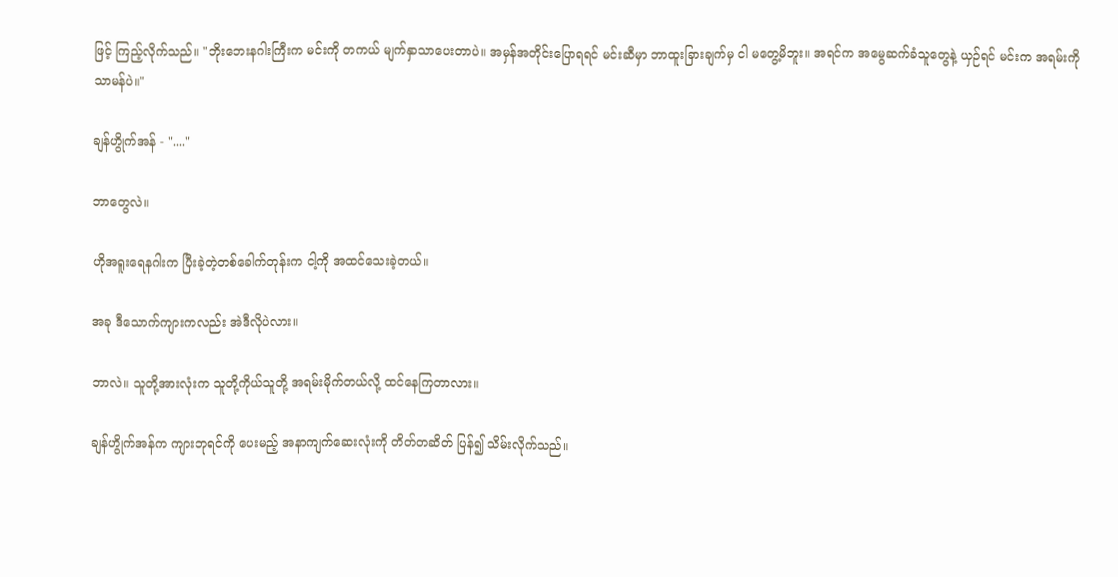ဖြင့် ကြည့်လိုက်သည်။ "ဘိုးဘေးနဂါးကြီးက မင်းကို တကယ် မျက်နှာသာပေးတာပဲ။ အမှန်အတိုင်းပြောရရင် မင်းဆီမှာ ဘာထူးခြားချက်မှ ငါ မတွေ့မိဘူး။ အရင်က အမွေဆက်ခံသူတွေနဲ့ ယှဉ်ရင် မင်းက အရမ်းကို သာမန်ပဲ။"

ချန်ဟွိုက်အန် - "...."

ဘာတွေလဲ။

ဟိုအရူးရေနဂါးက ပြီးခဲ့တဲ့တစ်ခေါက်တုန်းက ငါ့ကို အထင်သေးခဲ့တယ်။

အခု ဒီသောက်ကျားကလည်း အဲဒီလိုပဲလား။

ဘာလဲ။ သူတို့အားလုံးက သူတို့ကိုယ်သူတို့ အရမ်းမိုက်တယ်လို့ ထင်နေကြတာလား။

ချန်ဟွိုက်အန်က ကျားဘုရင်ကို ပေးမည့် အနာကျက်ဆေးလုံးကို တိတ်တဆိတ် ပြန်၍ သိမ်းလိုက်သည်။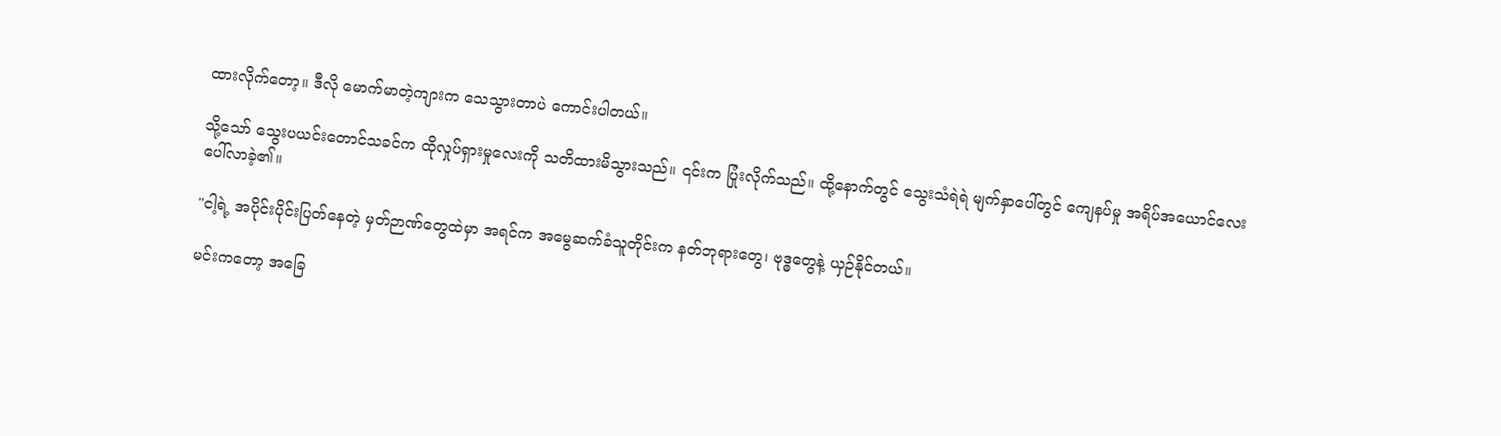ထားလိုက်တော့။ ဒီလို မောက်မာတဲ့ကျားက သေသွားတာပဲ ကောင်းပါတယ်။

သို့သော် သွေးပယင်းတောင်သခင်က ထိုလှုပ်ရှားမှုလေးကို သတိထားမိသွားသည်။ ၎င်းက ပြုံးလိုက်သည်။ ထို့နောက်တွင် သွေးသံရဲရဲ မျက်နှာပေါ်တွင် ကျေနပ်မှု အရိပ်အယောင်လေး ပေါ်လာခဲ့၏။

"ငါ့ရဲ့ အပိုင်းပိုင်းပြတ်နေတဲ့ မှတ်ဉာဏ်တွေထဲမှာ အရင်က အမွေဆက်ခံသူတိုင်းက နတ်ဘုရားတွေ၊ ဗုဒ္ဓတွေနဲ့ ယှဉ်နိုင်တယ်။

မင်းကတော့ အခြေ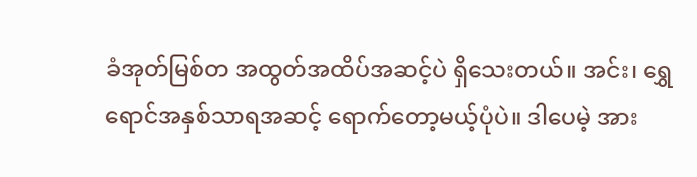ခံအုတ်မြစ်တ အထွတ်အထိပ်အဆင့်ပဲ ရှိသေးတယ်။ အင်း၊ ရွှေရောင်အနှစ်သာရအဆင့် ရောက်တော့မယ့်ပုံပဲ။ ဒါပေမဲ့ အား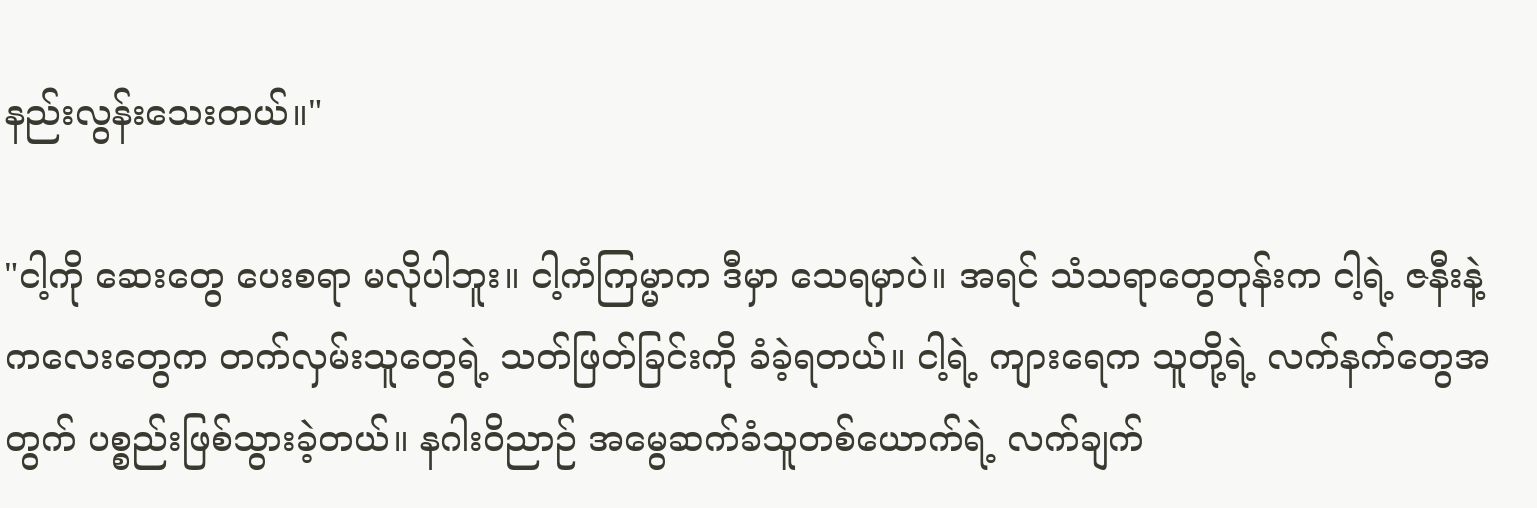နည်းလွန်းသေးတယ်။"

"ငါ့ကို ဆေးတွေ ပေးစရာ မလိုပါဘူး။ ငါ့ကံကြမ္မာက ဒီမှာ သေရမှာပဲ။ အရင် သံသရာတွေတုန်းက ငါ့ရဲ့ ဇနီးနဲ့ ကလေးတွေက တက်လှမ်းသူတွေရဲ့ သတ်ဖြတ်ခြင်းကို ခံခဲ့ရတယ်။ ငါ့ရဲ့ ကျားရေက သူတို့ရဲ့ လက်နက်တွေအတွက် ပစ္စည်းဖြစ်သွားခဲ့တယ်။ နဂါးဝိညာဉ် အမွေဆက်ခံသူတစ်ယောက်ရဲ့ လက်ချက်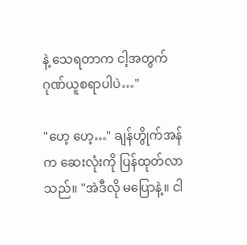နဲ့ သေရတာက ငါ့အတွက် ဂုဏ်ယူစရာပါပဲ…"

"ဟေ့ ဟေ့…" ချန်ဟွိုက်အန်က ဆေးလုံးကို ပြန်ထုတ်လာသည်။ "အဲဒီလို မပြောနဲ့။ ငါ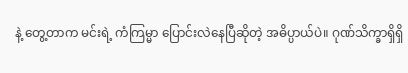နဲ့ တွေ့တာက မင်းရဲ့ ကံကြမ္မာ ပြောင်းလဲနေပြီဆိုတဲ့ အဓိပ္ပာယ်ပဲ။ ဂုဏ်သိက္ခာရှိရှိ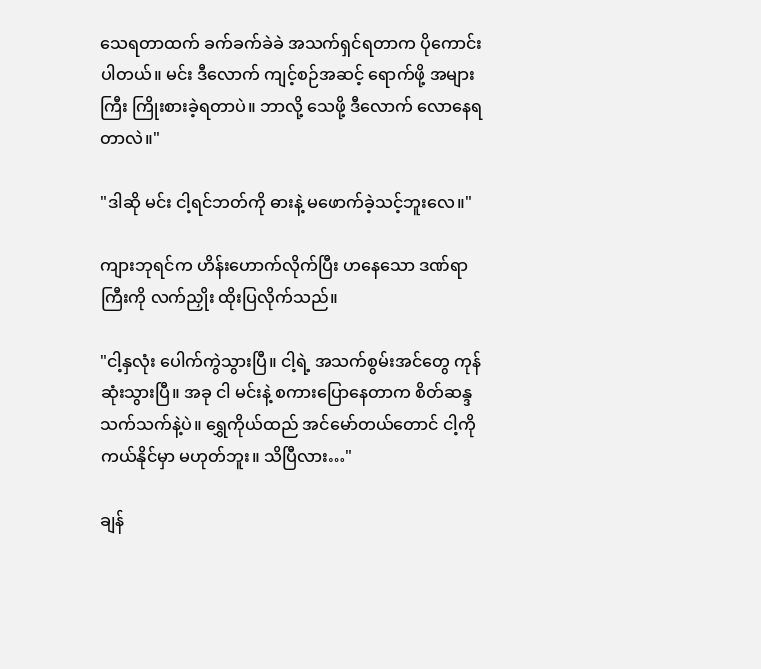သေရတာထက် ခက်ခက်ခဲခဲ အသက်ရှင်ရတာက ပိုကောင်းပါတယ်။ မင်း ဒီလောက် ကျင့်စဉ်အဆင့် ရောက်ဖို့ အများကြီး ကြိုးစားခဲ့ရတာပဲ။ ဘာလို့ သေဖို့ ဒီလောက် လောနေရတာလဲ။"

"ဒါဆို မင်း ငါ့ရင်ဘတ်ကို ဓားနဲ့ မဖောက်ခဲ့သင့်ဘူးလေ။"

ကျားဘုရင်က ဟိန်းဟောက်လိုက်ပြီး ဟနေသော ဒဏ်ရာကြီးကို လက်ညှိုး ထိုးပြလိုက်သည်။

"ငါ့နှလုံး ပေါက်ကွဲသွားပြီ။ ငါ့ရဲ့ အသက်စွမ်းအင်တွေ ကုန်ဆုံးသွားပြီ။ အခု ငါ မင်းနဲ့ စကားပြောနေတာက စိတ်ဆန္ဒ သက်သက်နဲ့ပဲ။ ရွှေကိုယ်ထည် အင်မော်တယ်တောင် ငါ့ကို ကယ်နိုင်မှာ မဟုတ်ဘူး။ သိပြီလား…"

ချန်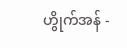ဟွိုက်အန် -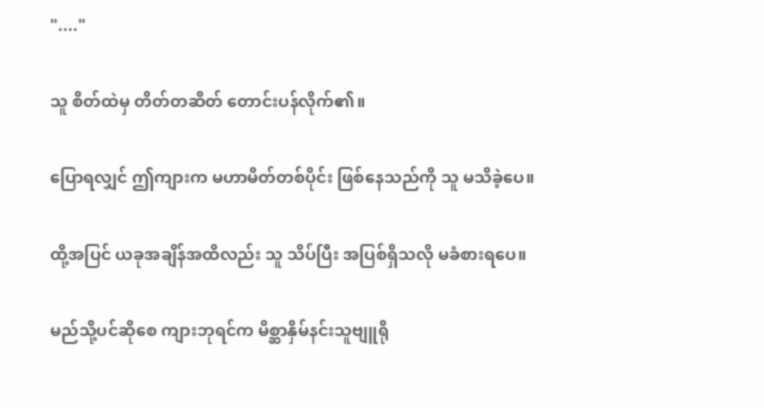"...."

သူ စိတ်ထဲမှ တိတ်တဆိတ် တောင်းပန်လိုက်၏။

ပြောရလျှင် ဤကျားက မဟာမိတ်တစ်ပိုင်း ဖြစ်နေသည်ကို သူ မသိခဲ့ပေ။

ထို့အပြင် ယခုအချိန်အထိလည်း သူ သိပ်ပြီး အပြစ်ရှိသလို မခံစားရပေ။

မည်သို့ပင်ဆိုစေ ကျားဘုရင်က မိစ္ဆာနှိမ်နင်းသူဗျူရို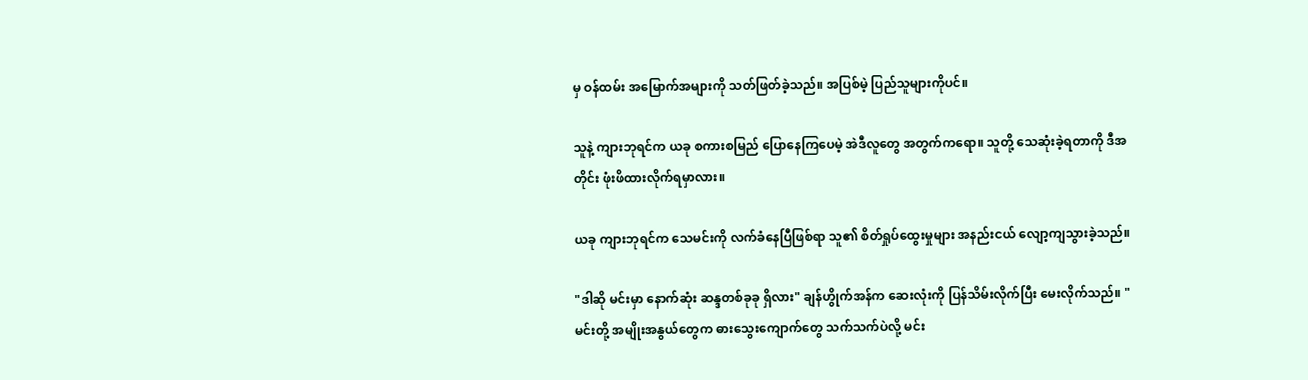မှ ဝန်ထမ်း အမြောက်အများကို သတ်ဖြတ်ခဲ့သည်။ အပြစ်မဲ့ ပြည်သူများကိုပင်။

သူနဲ့ ကျားဘုရင်က ယခု စကားစမြည် ပြောနေကြပေမဲ့ အဲဒီလူတွေ အတွက်ကရော။ သူတို့ သေဆုံးခဲ့ရတာကို ဒီအတိုင်း ဖုံးဖိထားလိုက်ရမှာလား။

ယခု ကျားဘုရင်က သေမင်းကို လက်ခံနေပြီဖြစ်ရာ သူ၏ စိတ်ရှုပ်ထွေးမှုများ အနည်းငယ် လျော့ကျသွားခဲ့သည်။

"ဒါဆို မင်းမှာ နောက်ဆုံး ဆန္ဒတစ်ခုခု ရှိလား" ချန်ဟွိုက်အန်က ဆေးလုံးကို ပြန်သိမ်းလိုက်ပြီး မေးလိုက်သည်။ "မင်းတို့ အမျိုးအနွယ်တွေက ဓားသွေးကျောက်တွေ သက်သက်ပဲလို့ မင်း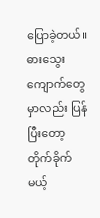ပြောခဲ့တယ်။ ဓားသွေးကျောက်တွေမှာလည်း ပြန်ပြီးတော့ တိုက်ခိုက်မယ့်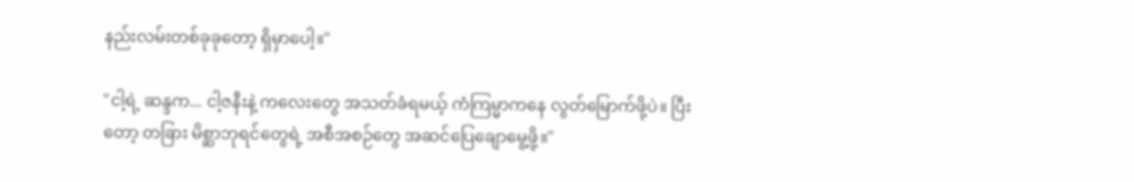နည်းလမ်းတစ်ခုခုတော့ ရှိမှာပေါ့။"

"ငါ့ရဲ့ ဆန္ဒက... ငါ့ဇနီးနဲ့ ကလေးတွေ အသတ်ခံရမယ့် ကံကြမ္မာကနေ လွတ်မြောက်ဖို့ပဲ။ ပြီးတော့ တခြား မိစ္ဆာဘုရင်တွေရဲ့ အစီအစဉ်တွေ အဆင်ပြေချောမွေ့ဖို့။"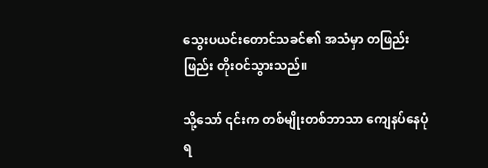သွေးပယင်းတောင်သခင်၏ အသံမှာ တဖြည်းဖြည်း တိုးဝင်သွားသည်။

သို့သော် ၎င်းက တစ်မျိုးတစ်ဘာသာ ကျေနပ်နေပုံရ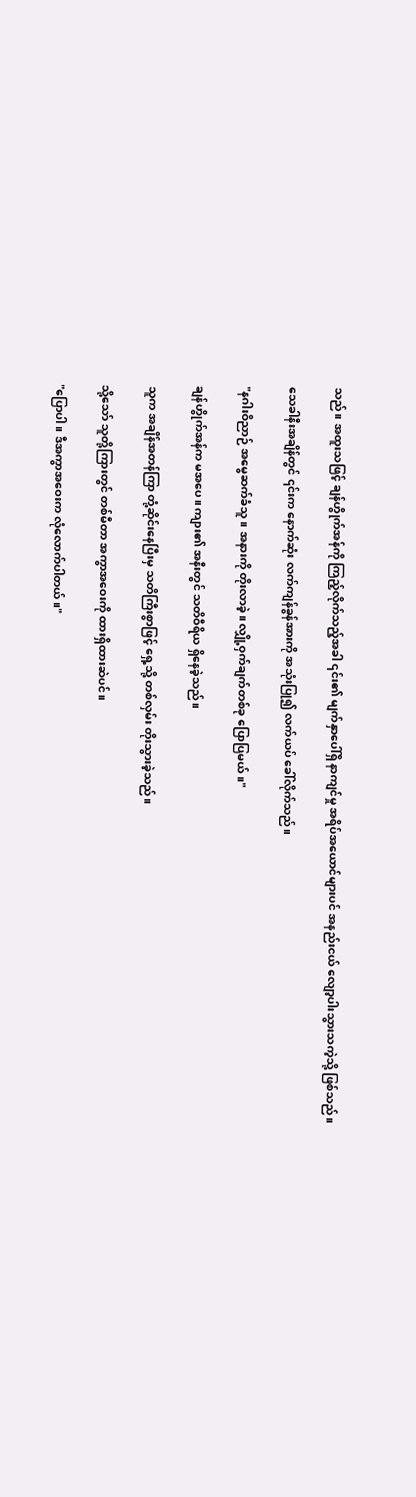သည်။ အထူးသဖြင့် ချန်ဟွိုက်အန်ကို ကြည့်လိုက်သည့်အခါ ၎င်း၏ မျက်နှာပေါ်ရှိ နာကျင်မှု အရိပ်အယောင်များပင် အနည်းငယ် လျော့ပါးသွားသကဲ့သို့ ဖြစ်သည်။

သေခါနီးအချိန်တွင် ၎င်းက နောက်ဆုံး လက်ကျန်ခွန်အားကို အသုံးပြု၍ လက်ယပ် ခေါ်လိုက်သည်။

"နဂါးဝိညာဉ် အမွေဆက်ခံသူ။ အနားကို တိုးလာခဲ့။ လျှို့ဝှက်ချက်တစ်ခု ပြောပြမယ်။"

ချန်ဟွိုက်အန်က မအပေ။ ကျား၏ အနီးတွင် သတိဝီရိယ ရှိနေခဲ့သည်။

သူက အချိန်အတန်ကြာ တုံ့ဆိုင်းနေပြီးမှ သတိကြီးစွာဖြင့် ရှေ့သို့ တစ်လှမ်း တိုးသွားခဲ့သည်။

သို့သော် သူတို့ကြားတွင် တစ်မီတာ အကွာအဝေးကို ထားရှိထားဆဲပင်။

"ပြောပါ။ ဒီအကွာအဝေးက လုံလောက်ပါတယ်။"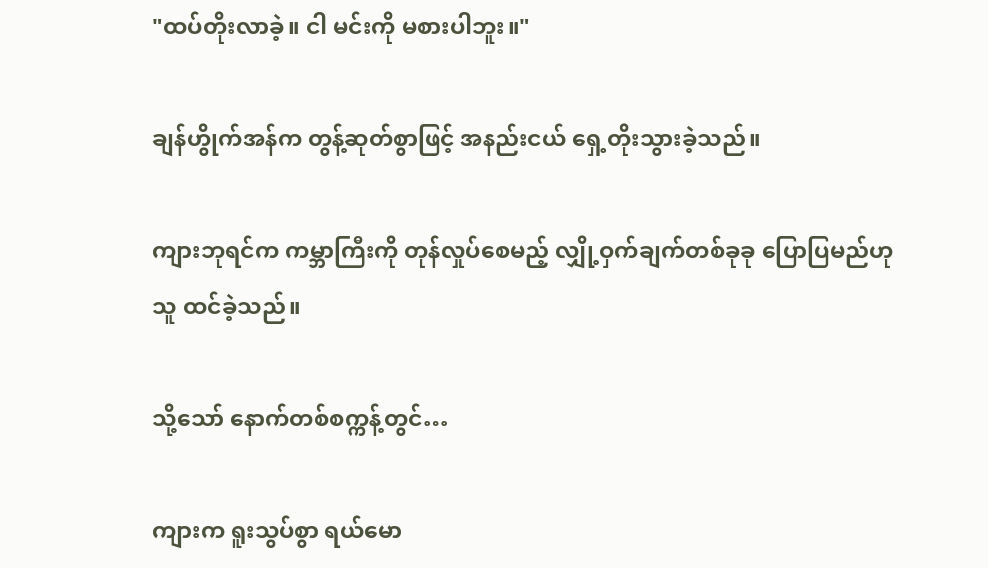"ထပ်တိုးလာခဲ့။ ငါ မင်းကို မစားပါဘူး။"

ချန်ဟွိုက်အန်က တွန့်ဆုတ်စွာဖြင့် အနည်းငယ် ရှေ့တိုးသွားခဲ့သည်။

ကျားဘုရင်က ကမ္ဘာကြီးကို တုန်လှုပ်စေမည့် လျှို့ဝှက်ချက်တစ်ခုခု ပြောပြမည်ဟု သူ ထင်ခဲ့သည်။

သို့သော် နောက်တစ်စက္ကန့်တွင်…

ကျားက ရူးသွပ်စွာ ရယ်မော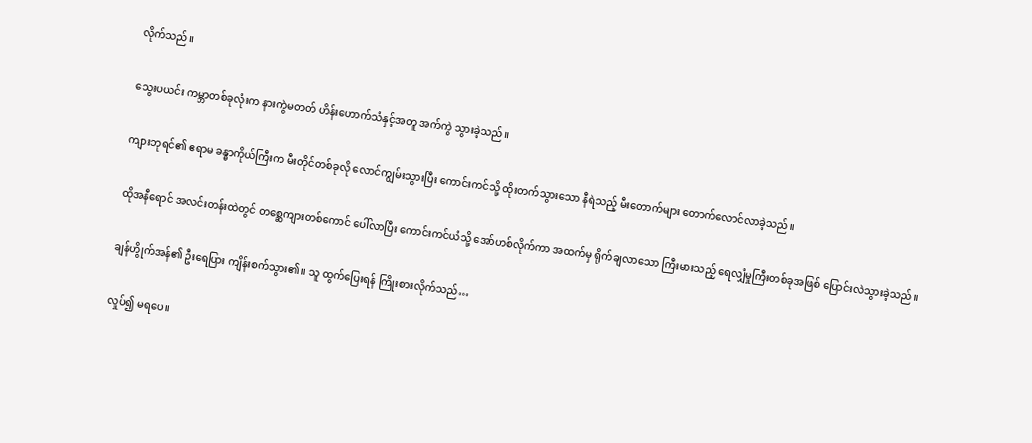လိုက်သည်။

သွေးပယင်း ကမ္ဘာတစ်ခုလုံးက နားကွဲမတတ် ဟိန်းဟောက်သံနှင့်အတူ အက်ကွဲ သွားခဲ့သည်။

ကျားဘုရင်၏ ဧရာမ ခန္ဓာကိုယ်ကြီးက မီးတိုင်တစ်ခုလို လောင်ကျွမ်းသွားပြီး ကောင်းကင်သို့ ထိုးတက်သွားသော နီရဲသည့် မီးတောက်များ တောက်လောင်လာခဲ့သည်။

ထိုအနီရောင် အလင်းတန်းထဲတွင် တစ္ဆေကျားတစ်ကောင် ပေါ်လာပြီး ကောင်းကင်ယံသို့ အော်ဟစ်လိုက်ကာ အထက်မှ ရိုက်ချလာသော ကြီးမားသည့် ရေလျှံမှုကြီးတစ်ခုအဖြစ် ပြောင်းလဲသွားခဲ့သည်။

ချန်ဟွိုက်အန်၏ ဦးရေပြား ကျိန်းစက်သွား၏။ သူ ထွက်ပြေးရန် ကြိုးစားလိုက်သည်…

လှုပ်၍ မရပေ။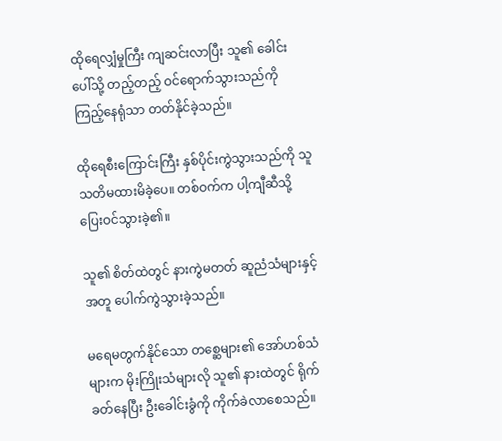ထိုရေလျှံမှုကြီး ကျဆင်းလာပြီး သူ၏ ခေါင်းပေါ်သို့ တည့်တည့် ဝင်ရောက်သွားသည်ကို ကြည့်နေရုံသာ တတ်နိုင်ခဲ့သည်။

ထိုရေစီးကြောင်းကြီး နှစ်ပိုင်းကွဲသွားသည်ကို သူ သတိမထားမိခဲ့ပေ။ တစ်ဝက်က ပါ့ကျီဆီသို့ ပြေးဝင်သွားခဲ့၏။

သူ၏ စိတ်ထဲတွင် နားကွဲမတတ် ဆူညံသံများနှင့်အတူ ပေါက်ကွဲသွားခဲ့သည်။

မရေမတွက်နိုင်သော တစ္ဆေများ၏ အော်ဟစ်သံများက မိုးကြိုးသံများလို သူ၏ နားထဲတွင် ရိုက်ခတ်နေပြီး ဦးခေါင်းခွံကို ကိုက်ခဲလာစေသည်။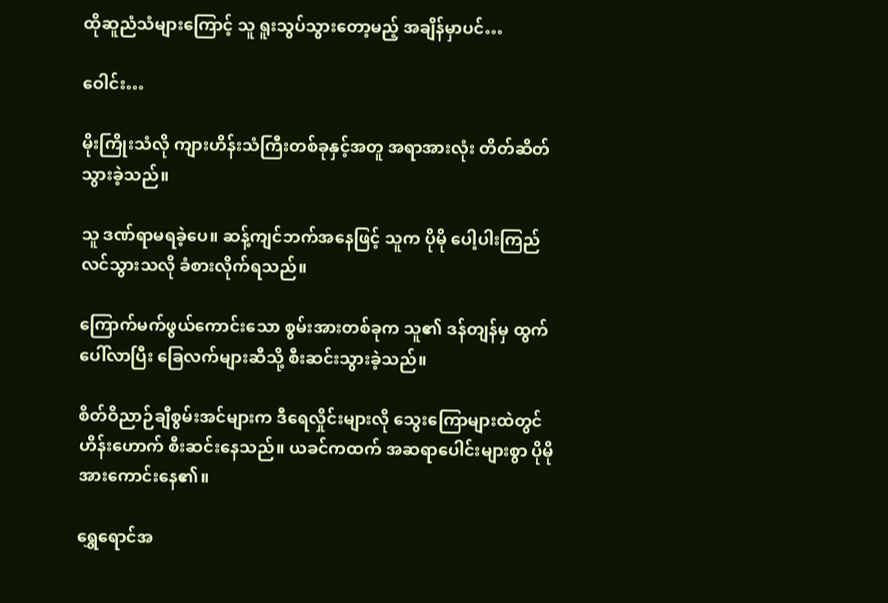ထိုဆူညံသံများကြောင့် သူ ရူးသွပ်သွားတော့မည့် အချိန်မှာပင်…

ဝေါင်း…

မိုးကြိုးသံလို ကျားဟိန်းသံကြီးတစ်ခုနှင့်အတူ အရာအားလုံး တိတ်ဆိတ်သွားခဲ့သည်။

သူ ဒဏ်ရာမရခဲ့ပေ။ ဆန့်ကျင်ဘက်အနေဖြင့် သူက ပိုမို ပေါ့ပါးကြည်လင်သွားသလို ခံစားလိုက်ရသည်။

ကြောက်မက်ဖွယ်ကောင်းသော စွမ်းအားတစ်ခုက သူ၏ ဒန်တျန်မှ ထွက်ပေါ်လာပြီး ခြေလက်များဆီသို့ စီးဆင်းသွားခဲ့သည်။

စိတ်ဝိညာဉ်ချီစွမ်းအင်များက ဒီရေလှိုင်းများလို သွေးကြောများထဲတွင် ဟိန်းဟောက် စီးဆင်းနေသည်။ ယခင်ကထက် အဆရာပေါင်းများစွာ ပိုမို အားကောင်းနေ၏။

ရွှေရောင်အ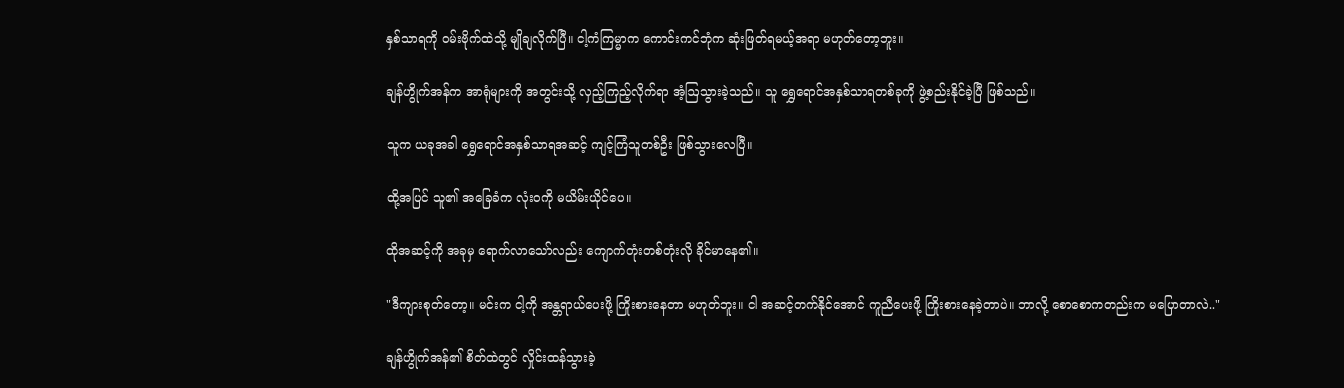နှစ်သာရကို ဝမ်းဗိုက်ထဲသို့ မျိုချလိုက်ပြီ။ ငါ့ကံကြမ္မာက ကောင်းကင်ဘုံက ဆုံးဖြတ်ရမယ့်အရာ မဟုတ်တော့ဘူး။

ချန်ဟွိုက်အန်က အာရုံများကို အတွင်းသို့ လှည့်ကြည့်လိုက်ရာ အံ့ဩသွားခဲ့သည်။ သူ ရွှေရောင်အနှစ်သာရတစ်ခုကို ဖွဲ့စည်းနိုင်ခဲ့ပြီ ဖြစ်သည်။

သူက ယခုအခါ ရွှေရောင်အနှစ်သာရအဆင့် ကျင့်ကြံသူတစ်ဦး ဖြစ်သွားလေပြီ။

ထို့အပြင် သူ၏ အခြေခံက လုံးဝကို မယိမ်းယိုင်ပေ။

ထိုအဆင့်ကို အခုမှ ရောက်လာသော်လည်း ကျောက်တုံးတစ်တုံးလို ခိုင်မာနေ၏။

"ဒီကျားစုတ်တော့။ မင်းက ငါ့ကို အန္တရာယ်ပေးဖို့ ကြိုးစားနေတာ မဟုတ်ဘူး။ ငါ အဆင့်တက်နိုင်အောင် ကူညီပေးဖို့ ကြိုးစားနေခဲ့တာပဲ။ ဘာလို့ စောစောကတည်းက မပြောတာလဲ.."

ချန်ဟွိုက်အန်၏ စိတ်ထဲတွင် လှိုင်းထန်သွားခဲ့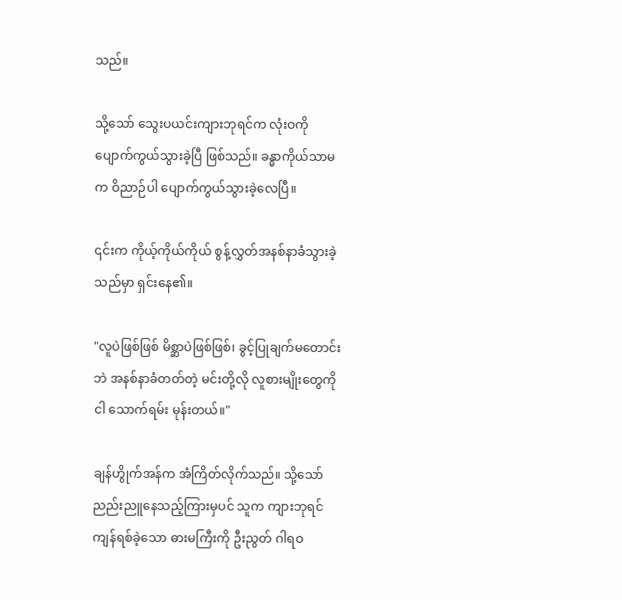သည်။

သို့သော် သွေးပယင်းကျားဘုရင်က လုံးဝကို ပျောက်ကွယ်သွားခဲ့ပြီ ဖြစ်သည်။ ခန္ဓာကိုယ်သာမက ဝိညာဉ်ပါ ပျောက်ကွယ်သွားခဲ့လေပြီ။

၎င်းက ကိုယ့်ကိုယ်ကိုယ် စွန့်လွှတ်အနစ်နာခံသွားခဲ့သည်မှာ ရှင်းနေ၏။

"လူပဲဖြစ်ဖြစ် မိစ္ဆာပဲဖြစ်ဖြစ်၊ ခွင့်ပြုချက်မတောင်းဘဲ အနစ်နာခံတတ်တဲ့ မင်းတို့လို လူစားမျိုးတွေကို ငါ သောက်ရမ်း မုန်းတယ်။"

ချန်ဟွိုက်အန်က အံကြိတ်လိုက်သည်။ သို့သော် ညည်းညူနေသည့်ကြားမှပင် သူက ကျားဘုရင် ကျန်ရစ်ခဲ့သော ဓားမကြီးကို ဦးညွတ် ဂါရဝ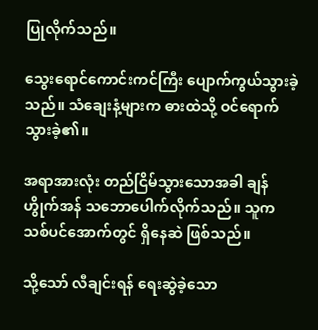ပြုလိုက်သည်။

သွေးရောင်ကောင်းကင်ကြီး ပျောက်ကွယ်သွားခဲ့သည်။ သံချေးနံ့များက ဓားထဲသို့ ဝင်ရောက်သွားခဲ့၏။

အရာအားလုံး တည်ငြိမ်သွားသောအခါ ချန်ဟွိုက်အန် သဘောပေါက်လိုက်သည်။ သူက သစ်ပင်အောက်တွင် ရှိနေဆဲ ဖြစ်သည်။

သို့သော် လီချင်းရန် ရေးဆွဲခဲ့သော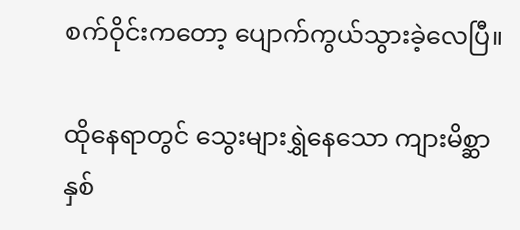စက်ဝိုင်းကတော့ ပျောက်ကွယ်သွားခဲ့လေပြီ။

ထိုနေရာတွင် သွေးများရွှဲနေသော ကျားမိစ္ဆာ နှစ်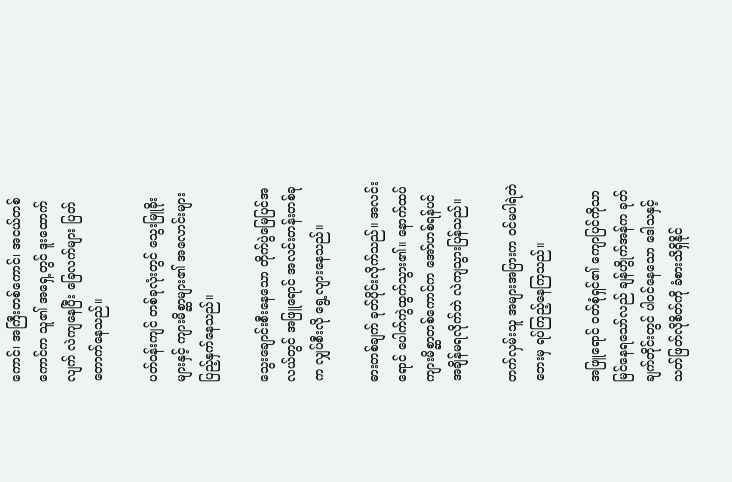ကောင်၊ အကြီးတစ်ကောင်၊ အငယ်တစ်ကောင်က သူ၏ အရှေ့တွင် ဒူးထောက်လျက် လဲကျနေပြီး ခြေလက်များ ပြတ်တောက်နေသည်။

ပတ်ဝန်းကျင် တစ်ခုလုံးတွင် သွေးမြူခိုးများနှင့် ကျားမိစ္ဆာများ၏ အလောင်းများ ပြည့်နှက်နေသည်။

သွေးချောင်းစီးနေသော တိုက်ပွဲမြေပြင်အလယ်တွင် အဖြူရောင် အလင်းတန်းတစ်ခုက လျှပ်စီးလို ရွေ့လျားနေသည်။

ဓားတစ်ချက် ခုတ်ပိုင်းလိုက်သည်။ အလင်းရောင် ပေါက်ကွဲထွက်သွား၏။ နောက်ထပ် ကျားမိစ္ဆာတစ်ကောင်က အော်ဟစ်ရန်ပင် အချိန်မရလိုက်ဘဲ လဲကျသွားပြန်သည်။

တက်လှမ်းသူ အများအပြားက ဝင်မပါရဲဘဲ ဘေးမှ ရပ်ကြည့်နေကြသည်။

အဖြူရောင် ဝတ်စုံရှင်၏ ကျောပြင်ကိုသာ မြင်နေရသော်လည် ချန်ဟွိုက်အန်က ခုတ်ချက်တိုင်းတွင် ပါဝင်နေသော ဒေါသနှင့် သတ်ဖြတ်လိုစိတ်ကို ခံစားသိရှိနိုင်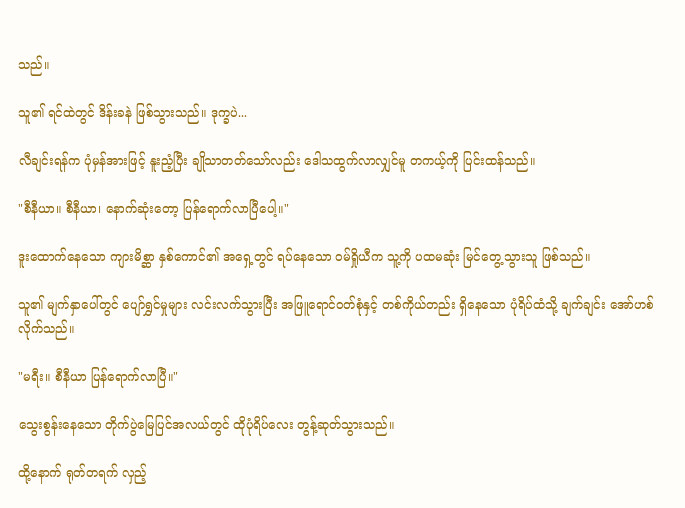သည်။

သူ၏ ရင်ထဲတွင် ဒိန်းခနဲ ဖြစ်သွားသည်။ ဒုက္ခပဲ...

လီချင်းရန်က ပုံမှန်အားဖြင့် နူးညံ့ပြီး ချိုသာတတ်သော်လည်း ဒေါသထွက်လာလျှင်မူ တကယ့်ကို ပြင်းထန်သည်။

"စီနီယာ။ စီနီယာ၊ နောက်ဆုံးတော့ ပြန်ရောက်လာပြီပေါ့။"

ဒူးထောက်နေသော ကျားမိစ္ဆာ နှစ်ကောင်၏ အရှေ့တွင် ရပ်နေသော ဝမ်ရှိုယီက သူ့ကို ပထမဆုံး မြင်တွေ့သွားသူ ဖြစ်သည်။

သူ၏ မျက်နှာပေါ်တွင် ပျော်ရွှင်မှုများ လင်းလက်သွားပြီး အဖြူရောင်ဝတ်စုံနှင့် တစ်ကိုယ်တည်း ရှိနေသော ပုံရိပ်ထံသို့ ချက်ချင်း အော်ဟစ်လိုက်သည်။

"မရီး။ စီနီယာ ပြန်ရောက်လာပြီ။"

သွေးစွန်းနေသော တိုက်ပွဲမြေပြင်အလယ်တွင် ထိုပုံရိပ်လေး တွန့်ဆုတ်သွားသည်။

ထို့နောက် ရုတ်တရက် လှည့်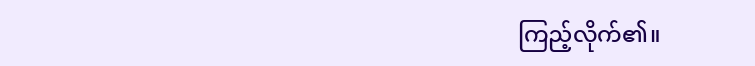ကြည့်လိုက်၏။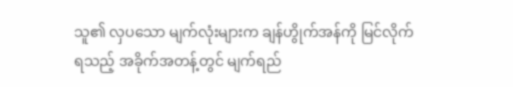သူ၏ လှပသော မျက်လုံးများက ချန်ဟွိုက်အန်ကို မြင်လိုက်ရသည့် အခိုက်အတန့်တွင် မျက်ရည်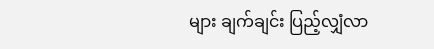များ ချက်ချင်း ပြည့်လျှံလာ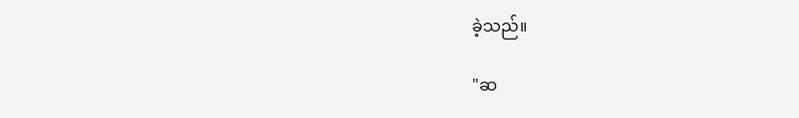ခဲ့သည်။

"ဆ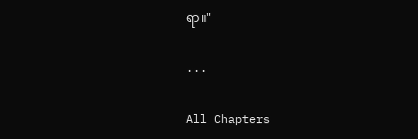ရာ။"

...

All Chapters